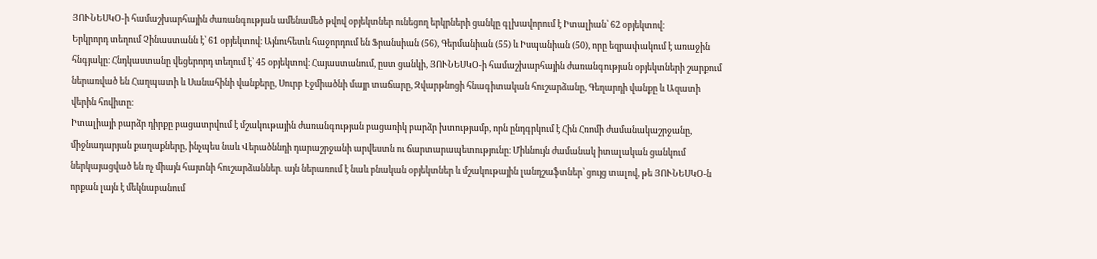ՅՈՒՆԵՍԿՕ-ի համաշխարհային ժառանգության ամենամեծ թվով օբյեկտներ ունեցող երկրների ցանկը գլխավորում է Իտալիան՝ 62 օբյեկտով։
Երկրորդ տեղում Չինաստանն է՝ 61 օբյեկտով։ Այնուհետև հաջորդում են Ֆրանսիան (56), Գերմանիան (55) և Իսպանիան (50), որը եզրափակում է առաջին հնգյակը։ Հնդկաստանը վեցերորդ տեղում է՝ 45 օբյեկտով։ Հայաստանում, ըստ ցանկի, ՅՈՒՆԵՍԿՕ-ի համաշխարհային ժառանգության օբյեկտների շարքում ներառված են Հաղպատի և Սանահինի վանքերը, Սուրբ Էջմիածնի մայր տաճարը, Զվարթնոցի հնագիտական հուշարձանը, Գեղարդի վանքը և Ազատի վերին հովիտը։
Իտալիայի բարձր դիրքը բացատրվում է մշակութային ժառանգության բացառիկ բարձր խտությամբ, որն ընդգրկում է Հին Հռոմի ժամանակաշրջանը, միջնադարյան քաղաքները, ինչպես նաև Վերածննդի դարաշրջանի արվեստն ու ճարտարապետությունը։ Միևնույն ժամանակ իտալական ցանկում ներկայացված են ոչ միայն հայտնի հուշարձաններ․ այն ներառում է նաև բնական օբյեկտներ և մշակութային լանդշաֆտներ՝ ցույց տալով, թե ՅՈՒՆԵՍԿՕ-ն որքան լայն է մեկնաբանում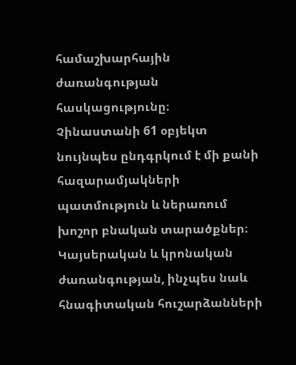համաշխարհային ժառանգության հասկացությունը։
Չինաստանի 61 օբյեկտ նույնպես ընդգրկում է մի քանի հազարամյակների պատմություն և ներառում խոշոր բնական տարածքներ։ Կայսերական և կրոնական ժառանգության, ինչպես նաև հնագիտական հուշարձանների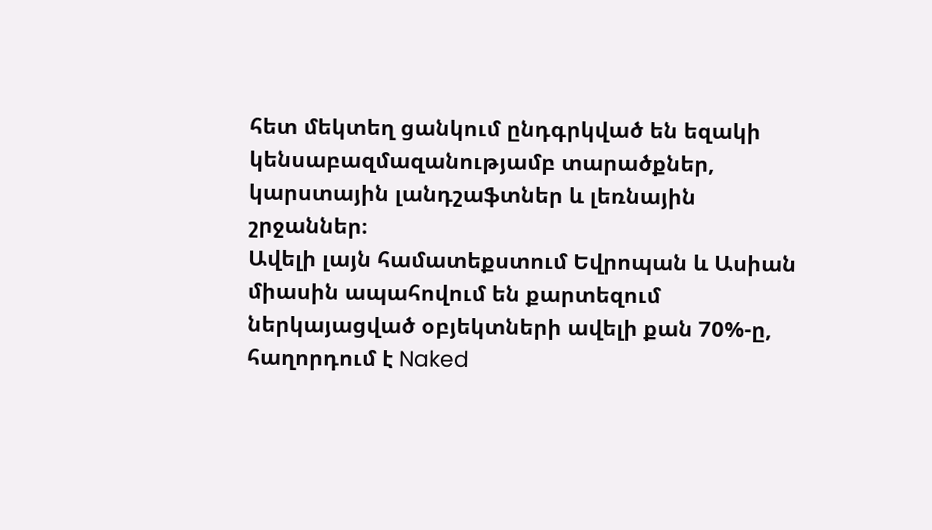հետ մեկտեղ ցանկում ընդգրկված են եզակի կենսաբազմազանությամբ տարածքներ, կարստային լանդշաֆտներ և լեռնային շրջաններ։
Ավելի լայն համատեքստում Եվրոպան և Ասիան միասին ապահովում են քարտեզում ներկայացված օբյեկտների ավելի քան 70%-ը, հաղորդում է Naked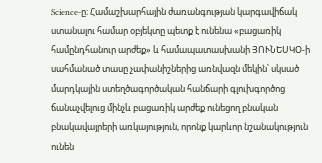Science-ը։ Համաշխարհային ժառանգության կարգավիճակ ստանալու համար օբյեկտը պետք է ունենա «բացառիկ համընդհանուր արժեք» և համապատասխանի ՅՈՒՆԵՍԿՕ-ի սահմանած տասը չափանիշներից առնվազն մեկին՝ սկսած մարդկային ստեղծագործական հանճարի գլուխգործոց ճանաչվելուց մինչև բացառիկ արժեք ունեցող բնական բնակավայրերի առկայություն, որոնք կարևոր նշանակություն ունեն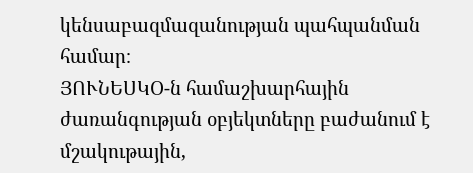կենսաբազմազանության պահպանման համար։
ՅՈՒՆԵՍԿՕ-ն համաշխարհային ժառանգության օբյեկտները բաժանում է մշակութային,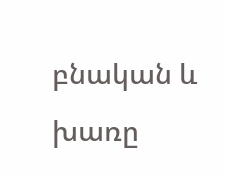բնական և խառը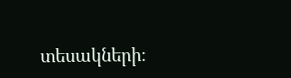տեսակների։